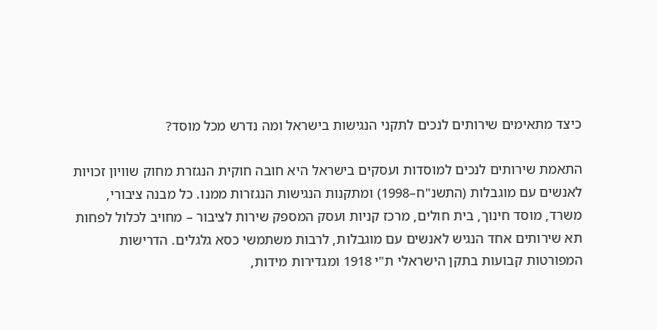כיצד מתאימים שירותים לנכים לתקני הנגישות בישראל ומה נדרש מכל מוסד?

התאמת שירותים לנכים למוסדות ועסקים בישראל היא חובה חוקית הנגזרת מחוק שוויון זכויות לאנשים עם מוגבלות (התשנ"ח–1998) ומתקנות הנגישות הנגזרות ממנו. כל מבנה ציבורי, משרד, מוסד חינוך, בית חולים, מרכז קניות ועסק המספק שירות לציבור – מחויב לכלול לפחות תא שירותים אחד הנגיש לאנשים עם מוגבלות, לרבות משתמשי כסא גלגלים. הדרישות המפורטות קבועות בתקן הישראלי ת"י 1918 ומגדירות מידות,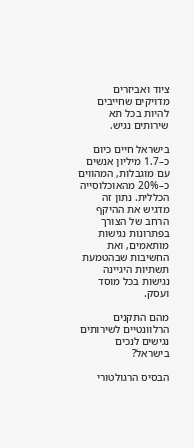ציוד ואביזרים מדויקים שחייבים להיות בכל תא שירותים נגיש.

בישראל חיים כיום כ–1.7 מיליון אנשים עם מוגבלות, המהווים כ–20% מהאוכלוסייה הכללית. נתון זה מדגיש את ההיקף הרחב של הצורך בפתרונות נגישות מותאמים, ואת החשיבות שבהטמעת תשתיות היגיינה נגישות בכל מוסד ועסק.

מהם התקנים הרלוונטיים לשירותים נגישים לנכים בישראל?

הבסיס הרגולטורי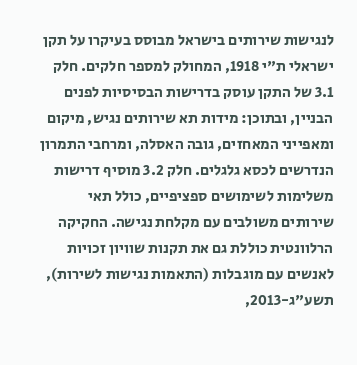לנגישות שירותים בישראל מבוסס בעיקרו על תקן ישראלי ת"י 1918, המחולק למספר חלקים. חלק 3.1 של התקן עוסק בדרישות הבסיסיות לפנים הבניין, ובתוכן: מידות תא שירותים נגיש, מיקום ומאפייני המאחזים, גובה האסלה, ומרחבי התמרון הנדרשים לכסא גלגלים. חלק 3.2 מוסיף דרישות משלימות לשימושים ספציפיים, כולל תאי שירותים משולבים עם מקלחת נגישה. החקיקה הרלוונטית כוללת גם את תקנות שוויון זכויות לאנשים עם מוגבלות (התאמות נגישות לשירות), תשע"ג-2013,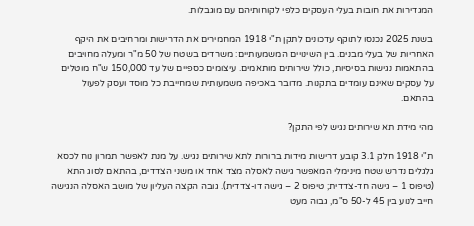המגדירות את חובות בעלי העסקים כלפי לקוחותיהם עם מוגבלות.

בשנת 2025 נכנסו לתוקף עדכונים לתקן ת"י 1918 המחמירים את הדרישות ומרחיבים את היקף האחריות של בעלי מבנים. בין השינויים המשמעותיים: משרדים בשטח של 50 מ"ר ומעלה מחויבים בהתאמות נגישות בסיסיות, כולל שירותים מותאמים. עיצומים כספיים של עד 150,000 ש"ח מוטלים על עסקים שאינם עומדים בתקנות. מדובר באכיפה משמעותית שמחייבת כל מוסד ועסק לפעול בהתאם.

מהי מידת תא שירותים נגיש לפי התקן?

ת"י 1918 חלק 3.1 קובע דרישות מידות ברורות לתא שירותים נגיש. על מנת לאפשר תמרון נוח לכסא גלגלים נדרש שטח מינימלי המאפשר גישה לאסלה מצד אחד או משני הצדדים, בהתאם לסוג התא (טיפוס 1 – גישה חד-צדדית; טיפוס 2 – גישה דו-צדדית). גובה הקצה העליון של מושב האסלה הנגישה חייב לנוע בין 45 ל-50 ס"מ, גבוה מעט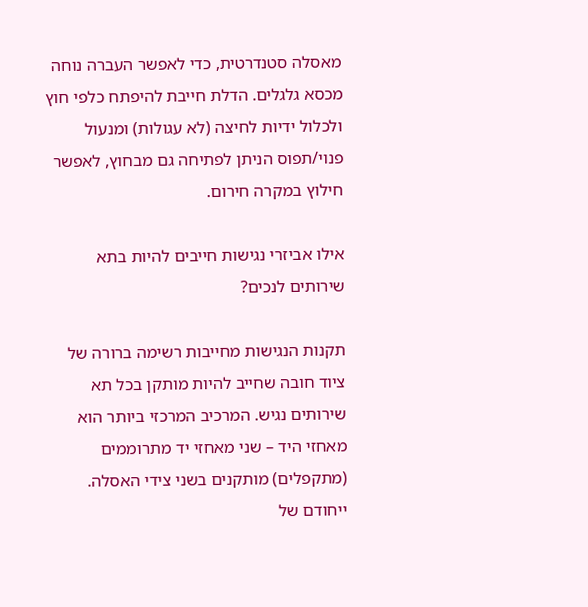מאסלה סטנדרטית, כדי לאפשר העברה נוחה מכסא גלגלים. הדלת חייבת להיפתח כלפי חוץ ולכלול ידיות לחיצה (לא עגולות) ומנעול פנוי/תפוס הניתן לפתיחה גם מבחוץ, לאפשר חילוץ במקרה חירום.

אילו אביזרי נגישות חייבים להיות בתא שירותים לנכים?

תקנות הנגישות מחייבות רשימה ברורה של ציוד חובה שחייב להיות מותקן בכל תא שירותים נגיש. המרכיב המרכזי ביותר הוא מאחזי היד – שני מאחזי יד מתרוממים (מתקפלים) מותקנים בשני צידי האסלה. ייחודם של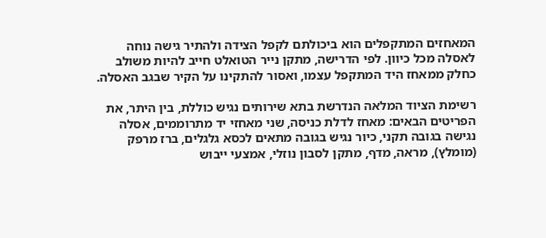המאחזים המתקפלים הוא ביכולתם לקפל הצידה ולהתיר גישה נוחה לאסלה מכל כיוון. לפי הדרישה, מתקן נייר הטואלט חייב להיות משולב כחלק ממאחז היד המתקפל עצמו, ואסור להתקינו על הקיר שבגב האסלה.

רשימת הציוד המלאה הנדרשת בתא שירותים נגיש כוללת, בין היתר, את הפריטים הבאים: מאחז לדלת כניסה, שני מאחזי יד מתרוממים, אסלה נגישה בגובה תקני, כיור נגיש בגובה מתאים לכסא גלגלים, ברז מרפק (מומלץ), מראה, מדף, מתקן לסבון נוזלי, אמצעי ייבוש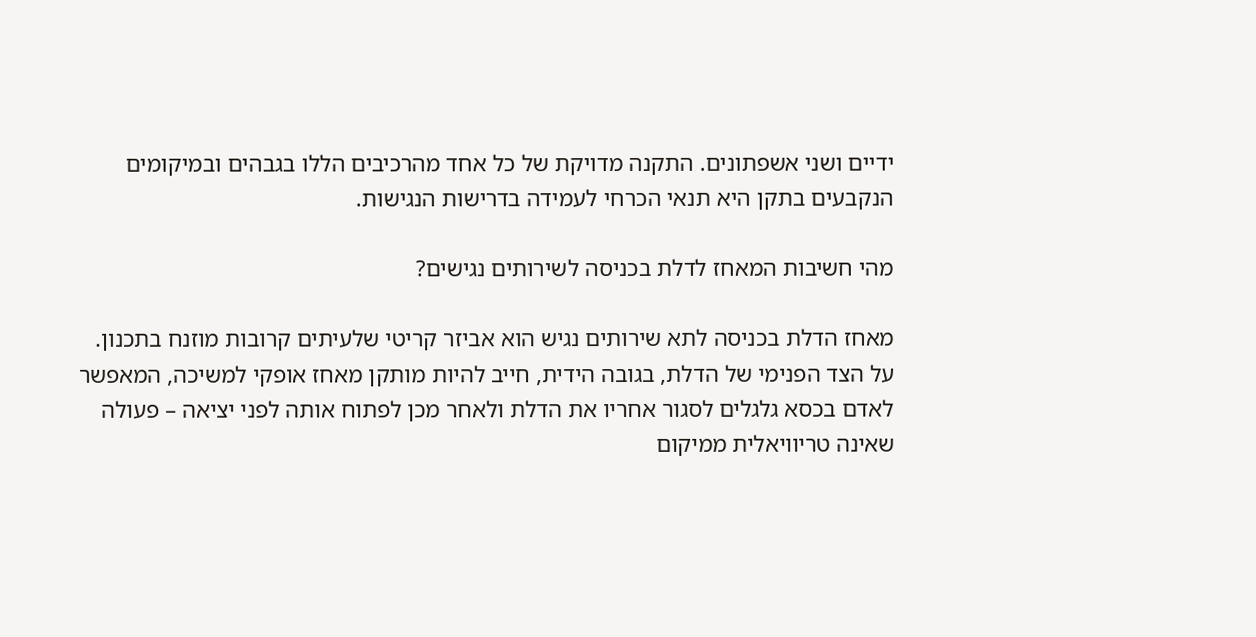ידיים ושני אשפתונים. התקנה מדויקת של כל אחד מהרכיבים הללו בגבהים ובמיקומים הנקבעים בתקן היא תנאי הכרחי לעמידה בדרישות הנגישות.

מהי חשיבות המאחז לדלת בכניסה לשירותים נגישים?

מאחז הדלת בכניסה לתא שירותים נגיש הוא אביזר קריטי שלעיתים קרובות מוזנח בתכנון. על הצד הפנימי של הדלת, בגובה הידית, חייב להיות מותקן מאחז אופקי למשיכה, המאפשר לאדם בכסא גלגלים לסגור אחריו את הדלת ולאחר מכן לפתוח אותה לפני יציאה – פעולה שאינה טריוויאלית ממיקום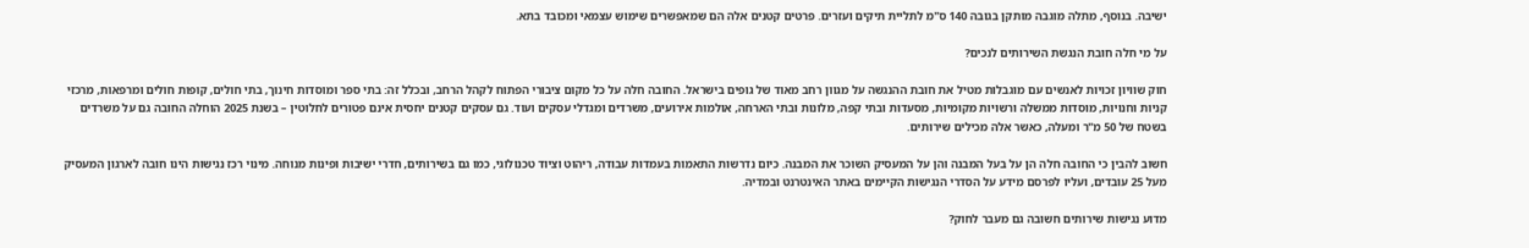ישיבה. בנוסף, מתלה מוגבה מותקן בגובה 140 ס"מ לתליית תיקים ועזרים. פרטים קטנים אלה הם שמאפשרים שימוש עצמאי ומכובד בתא.

על מי חלה חובת הנגשת השירותים לנכים?

חוק שוויון זכויות לאנשים עם מוגבלות מטיל את חובת ההנגשה על מגוון רחב מאוד של גופים בישראל. החובה חלה על כל מקום ציבורי הפתוח לקהל הרחב, ובכלל זה: בתי ספר ומוסדות חינוך, בתי חולים, קופות חולים ומרפאות, מרכזי קניות וחנויות, מוסדות ממשלה ורשויות מקומיות, מסעדות ובתי קפה, מלונות ובתי הארחה, אולמות אירועים, משרדים ומגדלי עסקים ועוד. גם עסקים קטנים יחסית אינם פטורים לחלוטין – בשנת 2025 הוחלה החובה גם על משרדים בשטח של 50 מ"ר ומעלה, כאשר אלה מכילים שירותים.

חשוב להבין כי החובה חלה הן על בעל המבנה והן על המעסיק השוכר את המבנה. כיום נדרשות התאמות בעמדות עבודה, ריהוט וציוד טכנולוגי, כמו גם בשירותים, חדרי ישיבות ופינות מנוחה. מינוי רכז נגישות הינו חובה לארגון המעסיק מעל 25 עובדים, ועליו לפרסם מידע על הסדרי הנגישות הקיימים באתר האינטרנט ובמדיה.

מדוע נגישות שירותים חשובה גם מעבר לחוק?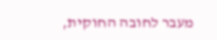מעבר לחובה החוקית,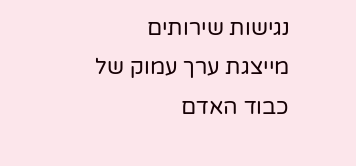נגישות שירותים מייצגת ערך עמוק של כבוד האדם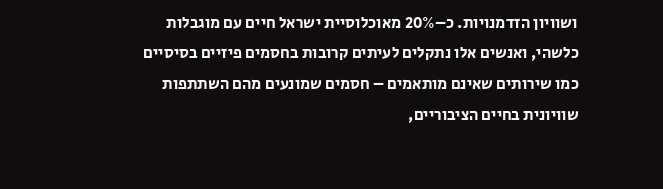ושוויון הזדמנויות. כ–20% מאוכלוסיית ישראל חיים עם מוגבלות כלשהי, ואנשים אלו נתקלים לעיתים קרובות בחסמים פיזיים בסיסיים כמו שירותים שאינם מותאמים – חסמים שמונעים מהם השתתפות שוויונית בחיים הציבוריים,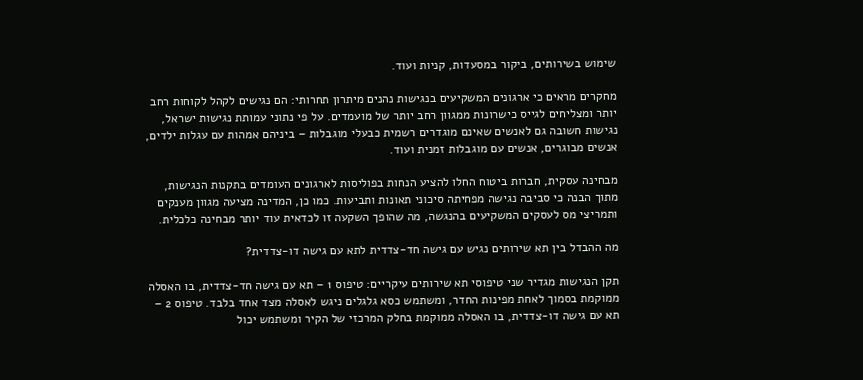שימוש בשירותים, ביקור במסעדות, קניות ועוד.

מחקרים מראים כי ארגונים המשקיעים בנגישות נהנים מיתרון תחרותי: הם נגישים לקהל לקוחות רחב יותר ומצליחים לגייס כישרונות ממגוון רחב יותר של מועמדים. על פי נתוני עמותת נגישות ישראל, נגישות חשובה גם לאנשים שאינם מוגדרים רשמית כבעלי מוגבלות – ביניהם אמהות עם עגלות ילדים, אנשים מבוגרים, אנשים עם מוגבלות זמנית ועוד.

מבחינה עסקית, חברות ביטוח החלו להציע הנחות בפוליסות לארגונים העומדים בתקנות הנגישות, מתוך הבנה כי סביבה נגישה מפחיתה סיכוני תאונות ותביעות. כמו כן, המדינה מציעה מגוון מענקים ותמריצי מס לעסקים המשקיעים בהנגשה, מה שהופך השקעה זו לכדאית עוד יותר מבחינה כלכלית.

מה ההבדל בין תא שירותים נגיש עם גישה חד-צדדית לתא עם גישה דו-צדדית?

תקן הנגישות מגדיר שני טיפוסי תא שירותים עיקריים: טיפוס 1 – תא עם גישה חד-צדדית, בו האסלה ממוקמת בסמוך לאחת מפינות החדר, ומשתמש כסא גלגלים ניגש לאסלה מצד אחד בלבד. טיפוס 2 – תא עם גישה דו-צדדית, בו האסלה ממוקמת בחלק המרכזי של הקיר ומשתמש יכול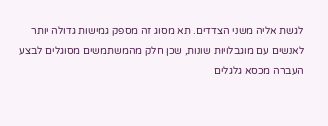לגשת אליה משני הצדדים. תא מסוג זה מספק גמישות גדולה יותר לאנשים עם מוגבלויות שונות, שכן חלק מהמשתמשים מסוגלים לבצע העברה מכסא גלגלים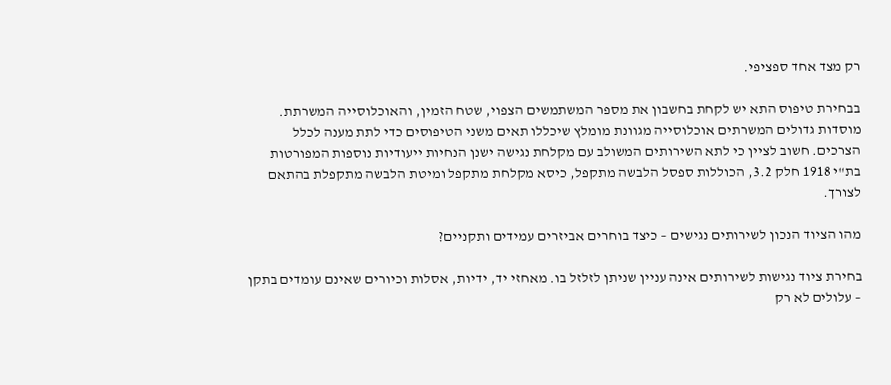רק מצד אחד ספציפי.

בבחירת טיפוס התא יש לקחת בחשבון את מספר המשתמשים הצפוי, שטח הזמין, והאוכלוסייה המשרתת. מוסדות גדולים המשרתים אוכלוסייה מגוונת מומלץ שיכללו תאים משני הטיפוסים כדי לתת מענה לכלל הצרכים. חשוב לציין כי לתא השירותים המשולב עם מקלחת נגישה ישנן הנחיות ייעודיות נוספות המפורטות בת"י 1918 חלק 3.2, הכוללות ספסל הלבשה מתקפל, כיסא מקלחת מתקפל ומיטת הלבשה מתקפלת בהתאם לצורך.

מהו הציוד הנכון לשירותים נגישים – כיצד בוחרים אביזרים עמידים ותקניים?

בחירת ציוד נגישות לשירותים אינה עניין שניתן לזלזל בו. מאחזי יד, ידיות, אסלות וכיורים שאינם עומדים בתקן – עלולים לא רק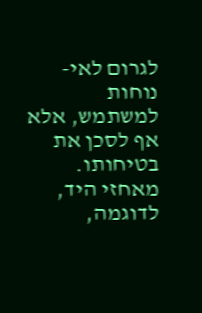לגרום לאי-נוחות למשתמש, אלא אף לסכן את בטיחותו. מאחזי היד, לדוגמה,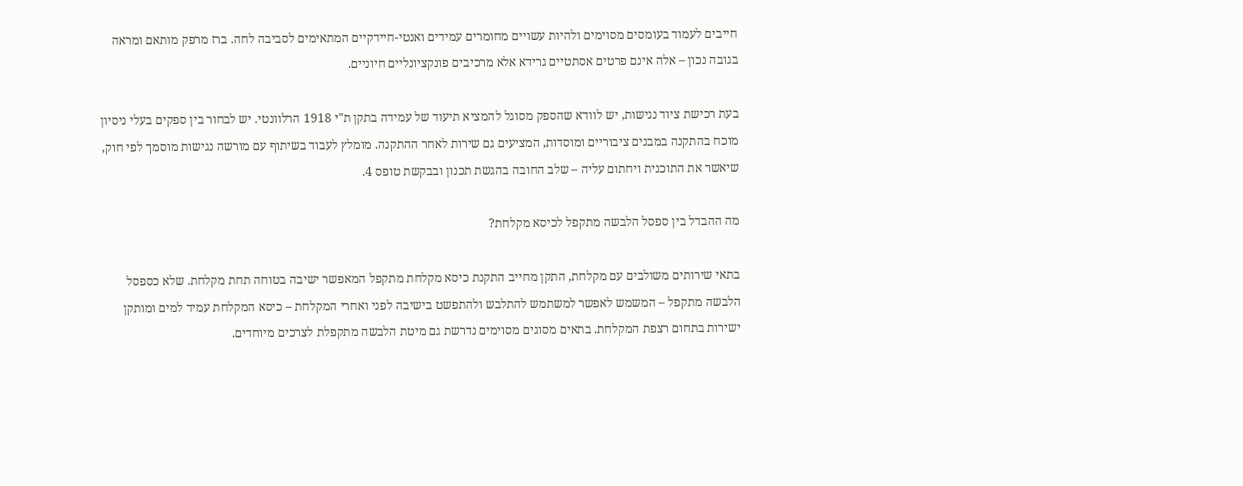חייבים לעמוד בעומסים מסוימים ולהיות עשויים מחומרים עמידים ואנטי-חיידקיים המתאימים לסביבה לחה. ברז מרפק מותאם ומראה בגובה נכון – אלה אינם פרטים אסתטיים גרידא אלא מרכיבים פונקציונליים חיוניים.

בעת רכישת ציוד נגישות, יש לוודא שהספק מסוגל להמציא תיעוד של עמידה בתקן ת"י 1918 הרלוונטי. יש לבחור בין ספקים בעלי ניסיון מוכח בהתקנה במבנים ציבוריים ומוסדות, המציעים גם שירות לאחר ההתקנה. מומלץ לעבוד בשיתוף עם מורשה נגישות מוסמך לפי חוק, שיאשר את התוכנית ויחתום עליה – שלב החובה בהגשת תכנון ובבקשת טופס 4.

מה ההבדל בין ספסל הלבשה מתקפל לכיסא מקלחת?

בתאי שירותים משולבים עם מקלחת, התקן מחייב התקנת כיסא מקלחת מתקפל המאפשר ישיבה בטוחה תחת מקלחת. שלא כספסל הלבשה מתקפל – המשמש לאפשר למשתמש להתלבש ולהתפשט בישיבה לפני ואחרי המקלחת – כיסא המקלחת עמיד למים ומותקן ישירות בתחום רצפת המקלחת. בתאים מסוגים מסוימים נדרשת גם מיטת הלבשה מתקפלת לצרכים מיוחדים.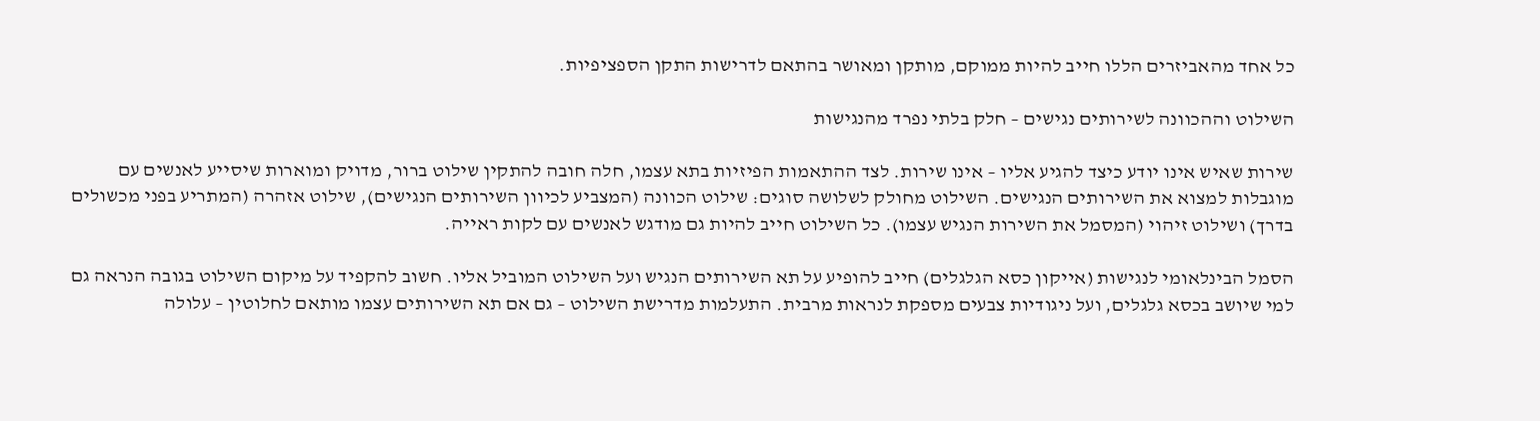כל אחד מהאביזרים הללו חייב להיות ממוקם, מותקן ומאושר בהתאם לדרישות התקן הספציפיות.

השילוט וההכוונה לשירותים נגישים – חלק בלתי נפרד מהנגישות

שירות שאיש אינו יודע כיצד להגיע אליו – אינו שירות. לצד ההתאמות הפיזיות בתא עצמו, חלה חובה להתקין שילוט ברור, מדויק ומוארות שיסייע לאנשים עם מוגבלות למצוא את השירותים הנגישים. השילוט מחולק לשלושה סוגים: שילוט הכוונה (המצביע לכיוון השירותים הנגישים), שילוט אזהרה (המתריע בפני מכשולים בדרך) ושילוט זיהוי (המסמל את השירות הנגיש עצמו). כל השילוט חייב להיות גם מודגש לאנשים עם לקות ראייה.

הסמל הבינלאומי לנגישות (אייקון כסא הגלגלים) חייב להופיע על תא השירותים הנגיש ועל השילוט המוביל אליו. חשוב להקפיד על מיקום השילוט בגובה הנראה גם למי שיושב בכסא גלגלים, ועל ניגודיות צבעים מספקת לנראות מרבית. התעלמות מדרישת השילוט – גם אם תא השירותים עצמו מותאם לחלוטין – עלולה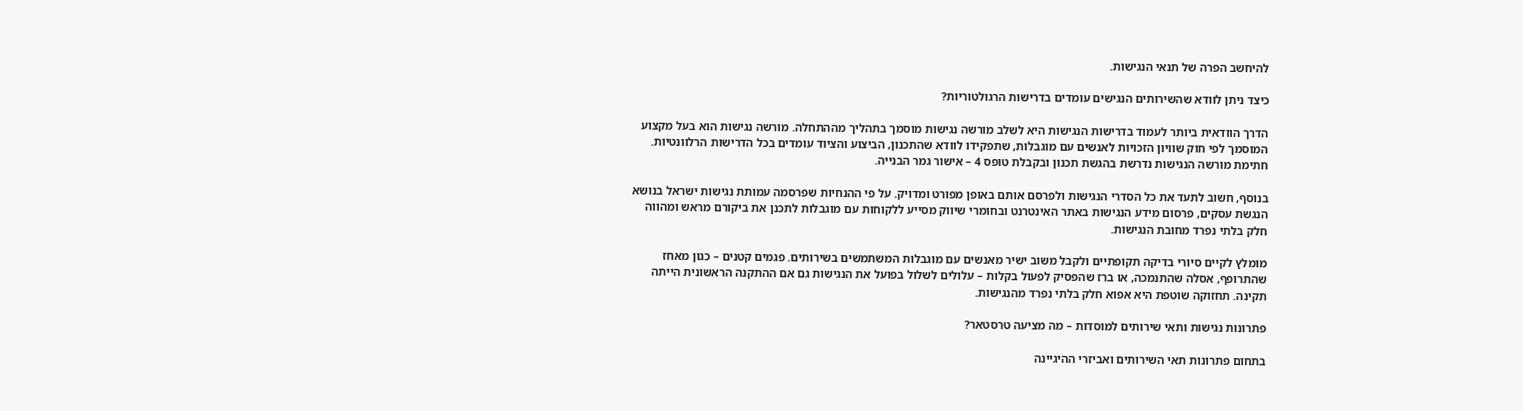להיחשב הפרה של תנאי הנגישות.

כיצד ניתן לוודא שהשירותים הנגישים עומדים בדרישות הרגולטוריות?

הדרך הוודאית ביותר לעמוד בדרישות הנגישות היא לשלב מורשה נגישות מוסמך בתהליך מההתחלה. מורשה נגישות הוא בעל מקצוע המוסמך לפי חוק שוויון הזכויות לאנשים עם מוגבלות, שתפקידו לוודא שהתכנון, הביצוע והציוד עומדים בכל הדרישות הרלוונטיות. חתימת מורשה הנגישות נדרשת בהגשת תכנון ובקבלת טופס 4 – אישור גמר הבנייה.

בנוסף, חשוב לתעד את כל הסדרי הנגישות ולפרסם אותם באופן מפורט ומדויק. על פי ההנחיות שפרסמה עמותת נגישות ישראל בנושא הנגשת עסקים, פרסום מידע הנגישות באתר האינטרנט ובחומרי שיווק מסייע ללקוחות עם מוגבלות לתכנן את ביקורם מראש ומהווה חלק בלתי נפרד מחובת הנגישות.

מומלץ לקיים סיורי בדיקה תקופתיים ולקבל משוב ישיר מאנשים עם מוגבלות המשתמשים בשירותים. פגמים קטנים – כגון מאחז שהתרופף, אסלה שהתנמכה, או ברז שהפסיק לפעול בקלות – עלולים לשלול בפועל את הנגישות גם אם ההתקנה הראשונית הייתה תקינה. תחזוקה שוטפת היא אפוא חלק בלתי נפרד מהנגישות.

פתרונות נגישות ותאי שירותים למוסדות – מה מציעה טרסטאר?

בתחום פתרונות תאי השירותים ואביזרי ההיגיינה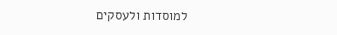למוסדות ולעסקים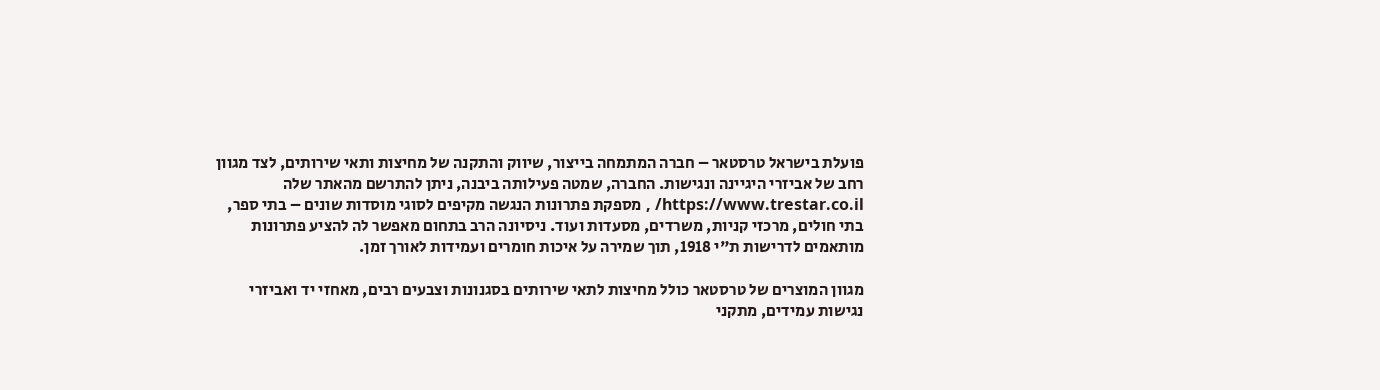פועלת בישראל טרסטאר – חברה המתמחה בייצור, שיווק והתקנה של מחיצות ותאי שירותים, לצד מגוון רחב של אביזרי היגיינה ונגישות. החברה, שמטה פעילותה ביבנה, ניתן להתרשם מהאתר שלה https://www.trestar.co.il/ , מספקת פתרונות הנגשה מקיפים לסוגי מוסדות שונים – בתי ספר, בתי חולים, מרכזי קניות, משרדים, מסעדות ועוד. ניסיונה הרב בתחום מאפשר לה להציע פתרונות מותאמים לדרישות ת"י 1918, תוך שמירה על איכות חומרים ועמידות לאורך זמן.

מגוון המוצרים של טרסטאר כולל מחיצות לתאי שירותים בסגנונות וצבעים רבים, מאחזי יד ואביזרי נגישות עמידים, מתקני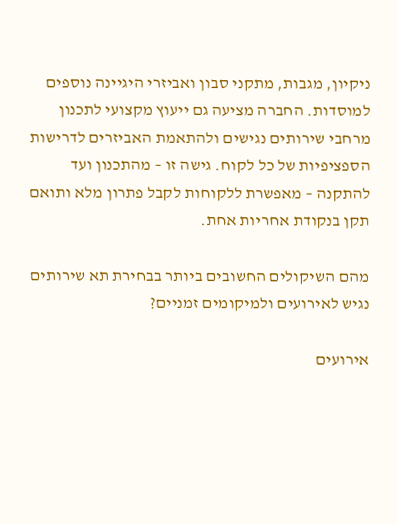ניקיון, מגבות, מתקני סבון ואביזרי היגיינה נוספים למוסדות. החברה מציעה גם ייעוץ מקצועי לתכנון מרחבי שירותים נגישים ולהתאמת האביזרים לדרישות הספציפיות של כל לקוח. גישה זו – מהתכנון ועד להתקנה – מאפשרת ללקוחות לקבל פתרון מלא ותואם תקן בנקודת אחריות אחת.

מהם השיקולים החשובים ביותר בבחירת תא שירותים נגיש לאירועים ולמיקומים זמניים?

אירועים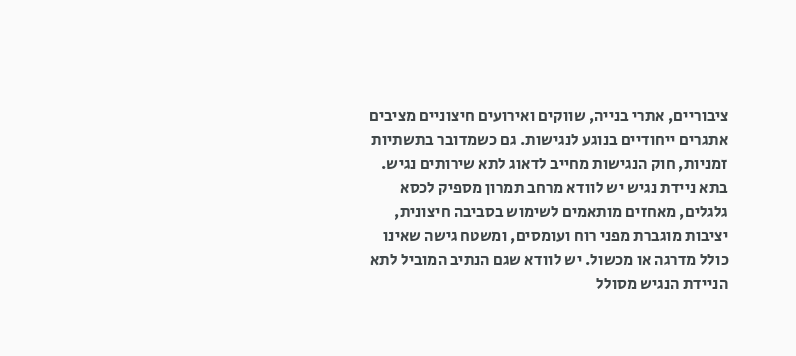ציבוריים, אתרי בנייה, שווקים ואירועים חיצוניים מציבים אתגרים ייחודיים בנוגע לנגישות. גם כשמדובר בתשתיות זמניות, חוק הנגישות מחייב לדאוג לתא שירותים נגיש. בתא ניידת נגיש יש לוודא מרחב תמרון מספיק לכסא גלגלים, מאחזים מותאמים לשימוש בסביבה חיצונית, יציבות מוגברת מפני רוח ועומסים, ומשטח גישה שאינו כולל מדרגה או מכשול. יש לוודא שגם הנתיב המוביל לתא הניידת הנגיש מסולל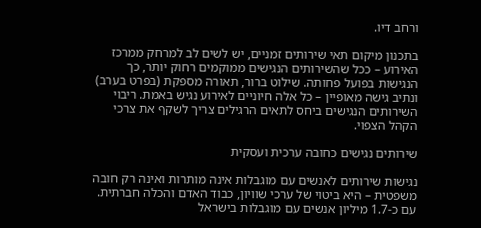ורחב דיו.

בתכנון מיקום תאי שירותים זמניים, יש לשים לב למרחק ממרכז האירוע – ככל שהשירותים הנגישים ממוקמים רחוק יותר, כך הנגישות בפועל פחותה. שילוט ברור, תאורה מספקת (בפרט בערב) ונתיב גישה מאופיין – כל אלה חיוניים לאירוע נגיש באמת. ריבוי השירותים הנגישים ביחס לתאים הרגילים צריך לשקף את צרכי הקהל הצפוי.

שירותים נגישים כחובה ערכית ועסקית

נגישות שירותים לאנשים עם מוגבלות אינה מותרות ואינה רק חובה משפטית – היא ביטוי של ערכי שוויון, כבוד האדם והכלה חברתית. עם כ-1.7 מיליון אנשים עם מוגבלות בישראל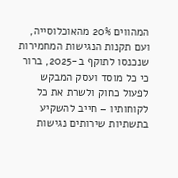המהווים 20% מהאוכלוסייה, ועם תקנות הנגישות המחמירות שנכנסו לתוקף ב-2025, ברור כי כל מוסד ועסק המבקש לפעול כחוק ולשרת את כל לקוחותיו – חייב להשקיע בתשתיות שירותים נגישות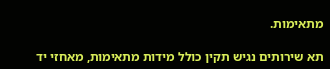מתאימות.

תא שירותים נגיש תקין כולל מידות מתאימות, מאחזי יד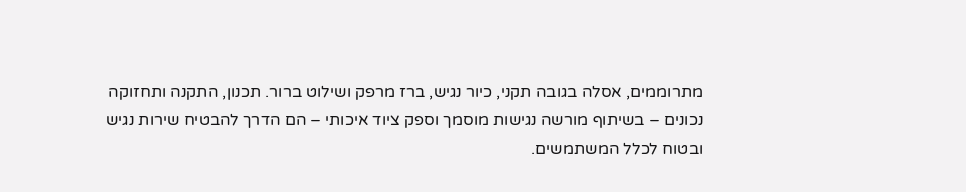מתרוממים, אסלה בגובה תקני, כיור נגיש, ברז מרפק ושילוט ברור. תכנון, התקנה ותחזוקה נכונים – בשיתוף מורשה נגישות מוסמך וספק ציוד איכותי – הם הדרך להבטיח שירות נגיש ובטוח לכלל המשתמשים.